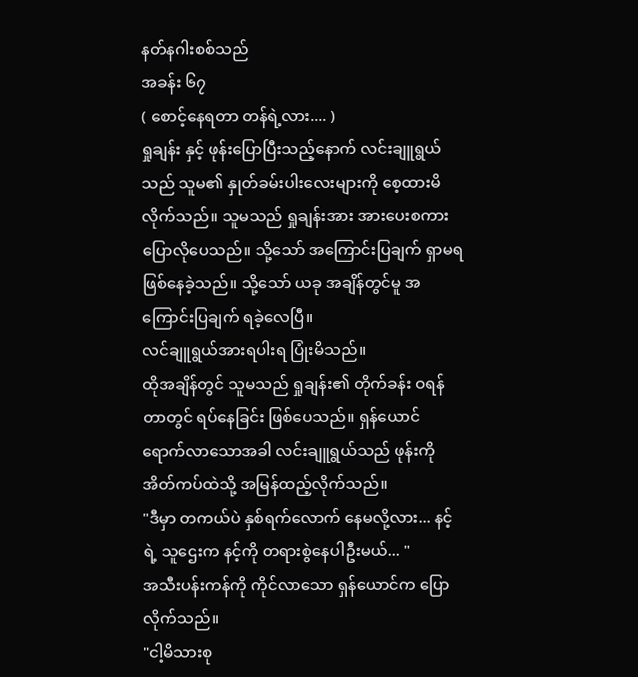နတ်နဂါးစစ်သည်
အခန်း ၆၇
( စောင့်နေရတာ တန်ရဲ့လား.... )
ရှုချန်း နှင့် ဖုန်းပြောပြီးသည့်နောက် လင်းချူရွယ်သည် သူမ၏ နှုတ်ခမ်းပါးလေးများကို စေ့ထားမိလိုက်သည်။ သူမသည် ရှုချန်းအား အားပေးစကား ပြောလိုပေသည်။ သို့သော် အကြောင်းပြချက် ရှာမရ ဖြစ်နေခဲ့သည်။ သို့သော် ယခု အချိန်တွင်မူ အကြောင်းပြချက် ရခဲ့လေပြီ။
လင်ချူရွယ်အားရပါးရ ပြုံးမိသည်။
ထိုအချိန်တွင် သူမသည် ရှုချန်း၏ တိုက်ခန်း ဝရန်တာတွင် ရပ်နေခြင်း ဖြစ်ပေသည်။ ရှန်ယောင် ရောက်လာသောအခါ လင်းချူရွယ်သည် ဖုန်းကို အိတ်ကပ်ထဲသို့ အမြန်ထည့်လိုက်သည်။
"ဒီမှာ တကယ်ပဲ နှစ်ရက်လောက် နေမလို့လား... နင့်ရဲ့ သူဌေးက နင့်ကို တရားစွဲနေပါဦးမယ်... "
အသီးပန်းကန်ကို ကိုင်လာသော ရှန်ယောင်က ပြောလိုက်သည်။
"ငါ့မိသားစု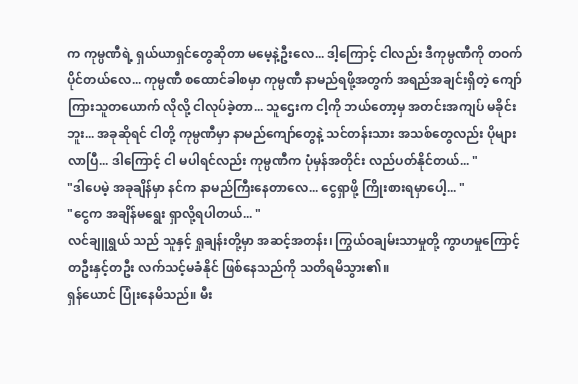က ကုမ္ပဏီရဲ့ ရှယ်ယာရှင်တွေဆိုတာ မမေ့နဲ့ဦးလေ... ဒါ့ကြောင့် ငါလည်း ဒီကုမ္ပဏီကို တဝက်ပိုင်တယ်လေ... ကုမ္ပဏီ စထောင်ခါစမှာ ကုမ္ပဏီ နာမည်ရဖို့အတွက် အရည်အချင်းရှိတဲ့ ကျော်ကြားသူတယောက် လိုလို့ ငါလုပ်ခဲ့တာ... သူဌေးက ငါ့ကို ဘယ်တော့မှ အတင်းအကျပ် မခိုင်းဘူး... အခုဆိုရင် ငါတို့ ကုမ္ပဏီမှာ နာမည်ကျော်တွေနဲ့ သင်တန်းသား အသစ်တွေလည်း ပိုများလာပြီ... ဒါကြောင့် ငါ မပါရင်လည်း ကုမ္ပဏီက ပုံမှန်အတိုင်း လည်ပတ်နိုင်တယ်... "
"ဒါပေမဲ့ အခုချိန်မှာ နင်က နာမည်ကြီးနေတာလေ... ငွေရှာဖို့ ကြိုးစားရမှာပေါ့... "
"ငွေက အချိန်မရွေး ရှာလို့ရပါတယ်... "
လင်ချူရွယ် သည် သူနှင့် ရှုချန်းတို့မှာ အဆင့်အတန်း၊ ကြွယ်ဝချမ်းသာမှုတို့ ကွာဟမှုကြောင့် တဦးနှင့်တဦး လက်သင့်မခံနိုင် ဖြစ်နေသည်ကို သတိရမိသွား၏။
ရှန်ယောင် ပြုံးနေမိသည်။ မီး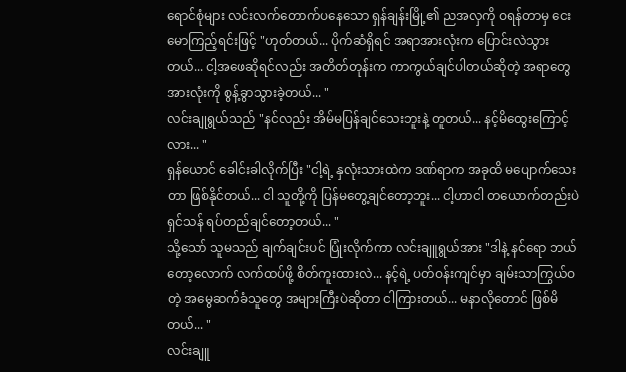ရောင်စုံများ လင်းလက်တောက်ပနေသော ရှန်ချန်းမြို့၏ ညအလှကို ဝရန်တာမှ ငေးမောကြည့်ရင်းဖြင့် "ဟုတ်တယ်... ပိုက်ဆံရှိရင် အရာအားလုံးက ပြောင်းလဲသွားတယ်... ငါ့အဖေဆိုရင်လည်း အတိတ်တုန်းက ကာကွယ်ချင်ပါတယ်ဆိုတဲ့ အရာတွေအားလုံးကို စွန့်ခွာသွားခဲ့တယ်... "
လင်းချုရွယ်သည် "နင်လည်း အိမ်မပြန်ချင်သေးဘူးနဲ့ တူတယ်... နင့်မိထွေးကြောင့်လား... "
ရှန်ယောင် ခေါင်းခါလိုက်ပြီး "ငါ့ရဲ့ နှလုံးသားထဲက ဒဏ်ရာက အခုထိ မပျောက်သေးတာ ဖြစ်နိုင်တယ်... ငါ သူတို့ကို ပြန်မတွေ့ချင်တော့ဘူး... ငါ့ဟာငါ တယောက်တည်းပဲ ရှင်သန် ရပ်တည်ချင်တော့တယ်... "
သို့သော် သူမသည် ချက်ချင်းပင် ပြုံးလိုက်ကာ လင်းချူရွယ်အား "ဒါနဲ့ နင်ရော ဘယ်တော့လောက် လက်ထပ်ဖို့ စိတ်ကူးထားလဲ... နင့်ရဲ့ ပတ်ဝန်းကျင်မှာ ချမ်းသာကြွယ်ဝတဲ့ အမွေဆက်ခံသူတွေ အများကြီးပဲဆိုတာ ငါကြားတယ်... မနာလိုတောင် ဖြစ်မိတယ်... "
လင်းချူ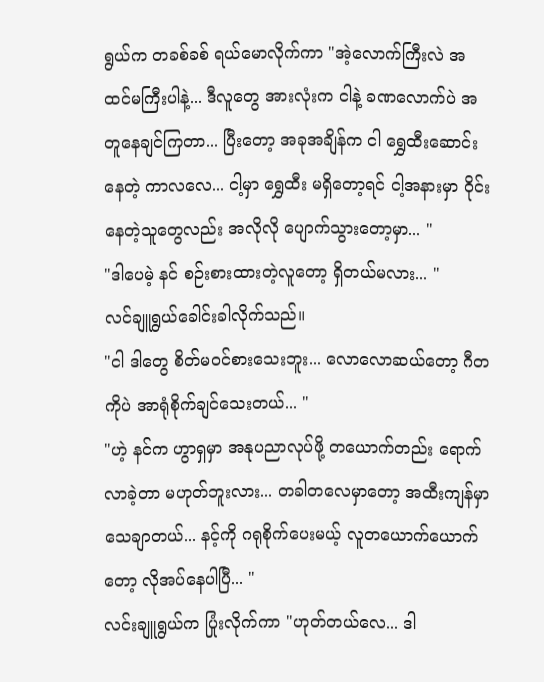ရွယ်က တခစ်ခစ် ရယ်မောလိုက်ကာ "အဲ့လောက်ကြီးလဲ အထင်မကြီးပါနဲ့... ဒီလူတွေ အားလုံးက ငါနဲ့ ခဏလောက်ပဲ အတူနေချင်ကြတာ... ပြီးတော့ အခုအချိန်က ငါ ရွှေထီးဆောင်းနေတဲ့ ကာလလေ... ငါ့မှာ ရွှေထီး မရှိတော့ရင် ငါ့အနားမှာ ဝိုင်းနေတဲ့သူတွေလည်း အလိုလို ပျောက်သွားတော့မှာ... "
"ဒါပေမဲ့ နင် စဉ်းစားထားတဲ့လူတော့ ရှိတယ်မလား... "
လင်ချူရွယ်ခေါင်းခါလိုက်သည်။
"ငါ ဒါတွေ စိတ်မဝင်စားသေးဘူး... လောလောဆယ်တော့ ဂီတကိုပဲ အာရုံစိုက်ချင်သေးတယ်... "
"ဟဲ့ နင်က ဟွာရှမှာ အနုပညာလုပ်ဖို့ တယောက်တည်း ရောက်လာခဲ့တာ မဟုတ်ဘူးလား... တခါတလေမှာတော့ အထီးကျန်မှာ သေချာတယ်... နင့်ကို ဂရုစိုက်ပေးမယ့် လူတယောက်ယောက်တော့ လိုအပ်နေပါပြီ... "
လင်းချူရွယ်က ပြုံးလိုက်ကာ "ဟုတ်တယ်လေ... ဒါ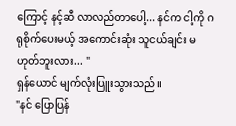ကြောင့် နင့်ဆီ လာလည်တာပေါ့... နင်က ငါ့ကို ဂရုစိုက်ပေးမယ့် အကောင်းဆုံး သူငယ်ချင်း မဟုတ်ဘူးလား... "
ရှန်ယောင် မျက်လုံးပြူးသွားသည်။
"နင် ပြောပြန်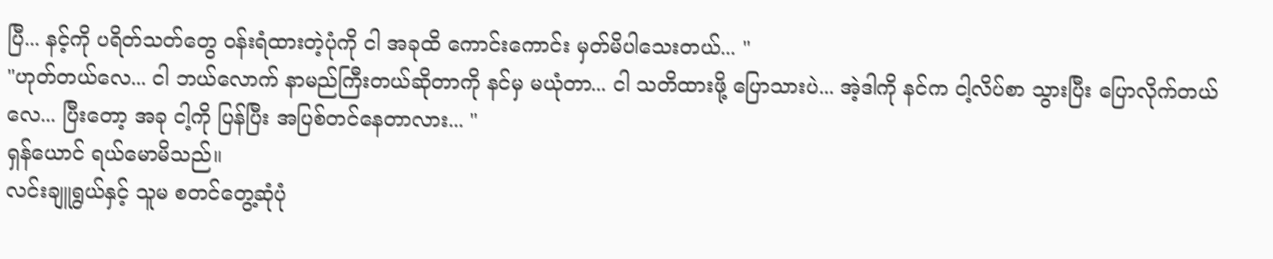ပြီ... နင့်ကို ပရိတ်သတ်တွေ ဝန်းရံထားတဲ့ပုံကို ငါ အခုထိ ကောင်းကောင်း မှတ်မိပါသေးတယ်... "
"ဟုတ်တယ်လေ... ငါ ဘယ်လောက် နာမည်ကြီးတယ်ဆိုတာကို နင်မှ မယုံတာ... ငါ သတိထားဖို့ ပြောသားပဲ... အဲ့ဒါကို နင်က ငါ့လိပ်စာ သွားပြီး ပြောလိုက်တယ်လေ... ပြီးတော့ အခု ငါ့ကို ပြန်ပြီး အပြစ်တင်နေတာလား... "
ရှန်ယောင် ရယ်မောမိသည်။
လင်းချူရွယ်နှင့် သူမ စတင်တွေ့ဆုံပုံ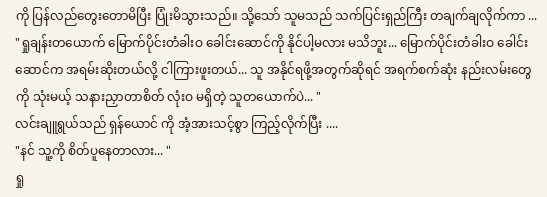ကို ပြန်လည်တွေးတောမိပြီး ပြုံးမိသွားသည်။ သို့သော် သူမသည် သက်ပြင်းရှည်ကြီး တချက်ချလိုက်ကာ ...
"ရှုချန်းတယောက် မြောက်ပိုင်းတံခါးဝ ခေါင်းဆောင်ကို နိုင်ပါ့မလား မသိဘူး... မြောက်ပိုင်းတံခါးဝ ခေါင်းဆောင်က အရမ်းဆိုးတယ်လို့ ငါကြားဖူးတယ်... သူ အနိုင်ရဖို့အတွက်ဆိုရင် အရက်စက်ဆုံး နည်းလမ်းတွေကို သုံးမယ့် သနားညှာတာစိတ် လုံးဝ မရှိတဲ့ သူတယောက်ပဲ... "
လင်းချူရွယ်သည် ရှန်ယောင် ကို အံ့အားသင့်စွာ ကြည့်လိုက်ပြီး ....
"နင် သူ့ကို စိတ်ပူနေတာလား... "
ရှု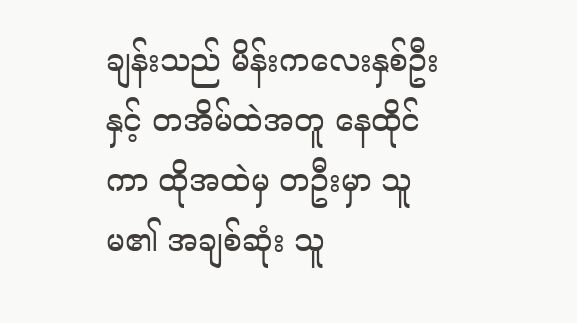ချန်းသည် မိန်းကလေးနှစ်ဦးနှင့် တအိမ်ထဲအတူ နေထိုင်ကာ ထိုအထဲမှ တဦးမှာ သူမ၏ အချစ်ဆုံး သူ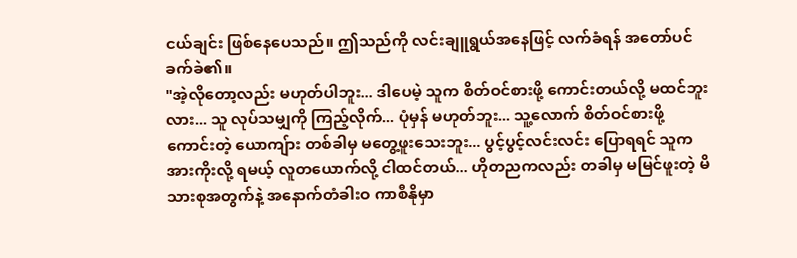ငယ်ချင်း ဖြစ်နေပေသည်။ ဤသည်ကို လင်းချူရွယ်အနေဖြင့် လက်ခံရန် အတော်ပင် ခက်ခဲ၏။
"အဲ့လိုတော့လည်း မဟုတ်ပါဘူး... ဒါပေမဲ့ သူက စိတ်ဝင်စားဖို့ ကောင်းတယ်လို့ မထင်ဘူးလား... သူ လုပ်သမျှကို ကြည့်လိုက်... ပုံမှန် မဟုတ်ဘူး... သူ့လောက် စိတ်ဝင်စားဖို့ ကောင်းတဲ့ ယောကျ်ား တစ်ခါမှ မတွေ့ဖူးသေးဘူး... ပွင့်ပွင့်လင်းလင်း ပြောရရင် သူက အားကိုးလို့ ရမယ့် လူတယောက်လို့ ငါထင်တယ်... ဟိုတညကလည်း တခါမှ မမြင်ဖူးတဲ့ မိသားစုအတွက်နဲ့ အနောက်တံခါးဝ ကာစီနိုမှာ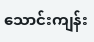သောင်းကျန်း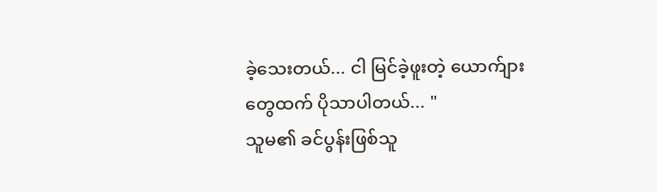ခဲ့သေးတယ်... ငါ မြင်ခဲ့ဖူးတဲ့ ယောက်ျားတွေထက် ပိုသာပါတယ်... "
သူမ၏ ခင်ပွန်းဖြစ်သူ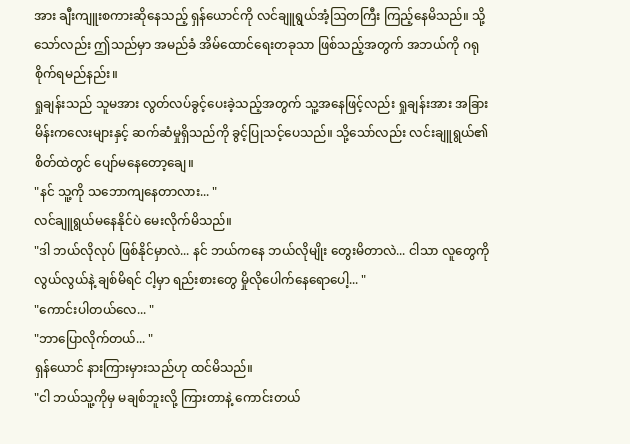အား ချီးကျူးစကားဆိုနေသည့် ရှန်ယောင်ကို လင်ချူရွယ်အံ့ဩတကြီး ကြည့်နေမိသည်။ သို့သော်လည်း ဤသည်မှာ အမည်ခံ အိမ်ထောင်ရေးတခုသာ ဖြစ်သည့်အတွက် အဘယ်ကို ဂရုစိုက်ရမည်နည်း။
ရှုချန်းသည် သူမအား လွတ်လပ်ခွင့်ပေးခဲ့သည့်အတွက် သူ့အနေဖြင့်လည်း ရှုချန်းအား အခြား မိန်းကလေးများနှင့် ဆက်ဆံမှုရှိသည်ကို ခွင့်ပြုသင့်ပေသည်။ သို့သော်လည်း လင်းချူရွယ်၏ စိတ်ထဲတွင် ပျော်မနေတော့ချေ။
"နင် သူ့ကို သဘောကျနေတာလား... "
လင်ချူရွယ်မနေနိုင်ပဲ မေးလိုက်မိသည်။
"ဒါ ဘယ်လိုလုပ် ဖြစ်နိုင်မှာလဲ... နင် ဘယ်ကနေ ဘယ်လိုမျိုး တွေးမိတာလဲ... ငါသာ လူတွေကို လွယ်လွယ်နဲ့ ချစ်မိရင် ငါ့မှာ ရည်းစားတွေ မှိုလိုပေါက်နေရောပေါ့... "
"ကောင်းပါတယ်လေ... "
"ဘာပြောလိုက်တယ်... "
ရှန်ယောင် နားကြားမှားသည်ဟု ထင်မိသည်။
"ငါ ဘယ်သူ့ကိုမှ မချစ်ဘူးလို့ ကြားတာနဲ့ ကောင်းတယ်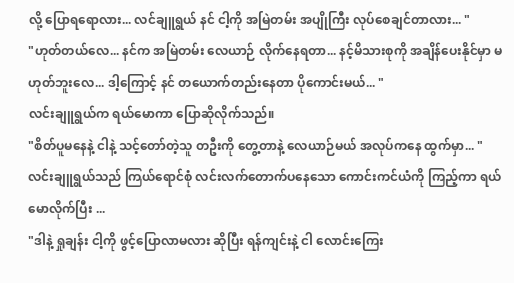လို့ ပြောရရောလား... လင်ချူရွယ် နင် ငါ့ကို အမြဲတမ်း အပျိုကြီး လုပ်စေချင်တာလား... "
"ဟုတ်တယ်လေ... နင်က အမြဲတမ်း လေယာဉ် လိုက်နေရတာ... နင့်မိသားစုကို အချိန်ပေးနိုင်မှာ မဟုတ်ဘူးလေ... ဒါ့ကြောင့် နင် တယောက်တည်းနေတာ ပိုကောင်းမယ်... "
လင်းချူရွယ်က ရယ်မောကာ ပြောဆိုလိုက်သည်။
"စိတ်ပူမနေနဲ့ ငါနဲ့ သင့်တော်တဲ့သူ တဦးကို တွေ့တာနဲ့ လေယာဉ်မယ် အလုပ်ကနေ ထွက်မှာ... "
လင်းချူရွယ်သည် ကြယ်ရောင်စုံ လင်းလက်တောက်ပနေသော ကောင်းကင်ယံကို ကြည့်ကာ ရယ်မောလိုက်ပြီး ...
"ဒါနဲ့ ရှုချန်း ငါ့ကို ဖွင့်ပြောလာမလား ဆိုပြီး ရန်ကျင်းနဲ့ ငါ လောင်းကြေး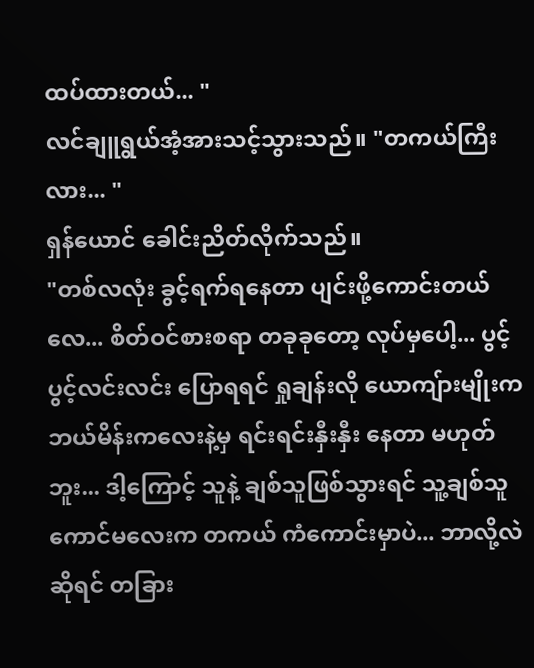ထပ်ထားတယ်... "
လင်ချူရွယ်အံ့အားသင့်သွားသည်။ "တကယ်ကြီးလား... "
ရှန်ယောင် ခေါင်းညိတ်လိုက်သည်။
"တစ်လလုံး ခွင့်ရက်ရနေတာ ပျင်းဖို့ကောင်းတယ်လေ... စိတ်ဝင်စားစရာ တခုခုတော့ လုပ်မှပေါ့... ပွင့်ပွင့်လင်းလင်း ပြောရရင် ရှုချန်းလို ယောကျ်ားမျိုးက ဘယ်မိန်းကလေးနဲ့မှ ရင်းရင်းနှီးနှီး နေတာ မဟုတ်ဘူး... ဒါ့ကြောင့် သူနဲ့ ချစ်သူဖြစ်သွားရင် သူ့ချစ်သူ ကောင်မလေးက တကယ် ကံကောင်းမှာပဲ... ဘာလို့လဲဆိုရင် တခြား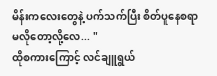မိန်းကလေးတွေနဲ့ ပက်သက်ပြီး စိတ်ပူနေစရာ မလိုတော့လို့လေ... "
ထိုစကားကြောင့် လင်ချူရွယ်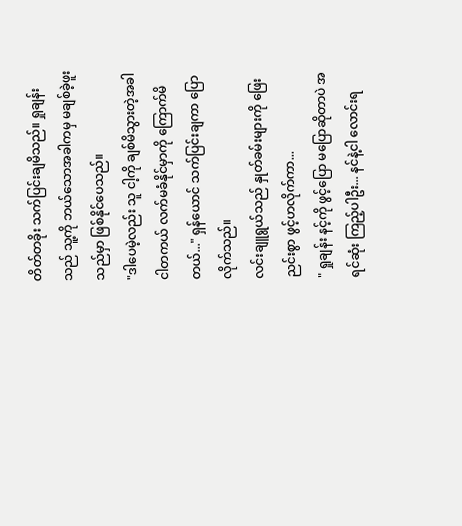တိတ်တခိုး သက်ပြင်းချမိသည်။ ရှုချန်းသည် သူ့ကို ဘယ်သောအခါကမှ မချစ်ခဲ့ဖူးသည်မှာ ဖြစ်နိုင်ပေသည်။
"ဒါပေမဲ့လည်း သူ ငါ့ကို ချစ်မိသွားတဲ့အခါ ငါတကယ် လက်မခံနိုင်မှာကို ကြောက်မိတယ်..." ရှန်ယောင် သက်ပြင်းချကာ ပြောလိုက်သည်။
လင်းချူရွယ်သည် နှုတ်ခမ်းများကို ဖြေးညင်းစွာ ဖွင့်ဟလိုက်ကာ...
" ရှုချန်း နင့်ကို ဖွင့်ပြော မပြောဆိုတာပဲ အရင်ဆုံး ကြည့်ပါဦး... နင်နဲ့ငါ လောင်းရ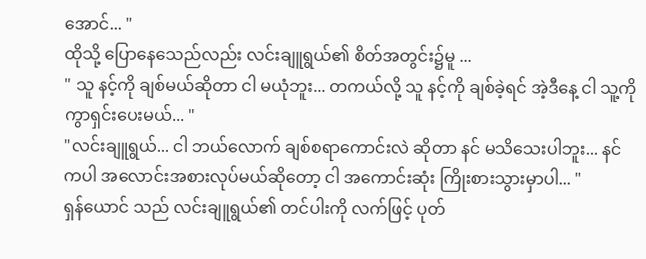အောင်... "
ထိုသို့ ပြောနေသေည်လည်း လင်းချူရွယ်၏ စိတ်အတွင်း၌မူ ...
" သူ နင့်ကို ချစ်မယ်ဆိုတာ ငါ မယုံဘူး... တကယ်လို့ သူ နင့်ကို ချစ်ခဲ့ရင် အဲ့ဒီနေ့ ငါ သူ့ကို ကွာရှင်းပေးမယ်... "
"လင်းချူရွယ်... ငါ ဘယ်လောက် ချစ်စရာကောင်းလဲ ဆိုတာ နင် မသိသေးပါဘူး... နင်ကပါ အလောင်းအစားလုပ်မယ်ဆိုတော့ ငါ အကောင်းဆုံး ကြိုးစားသွားမှာပါ... "
ရှန်ယောင် သည် လင်းချူရွယ်၏ တင်ပါးကို လက်ဖြင့် ပုတ်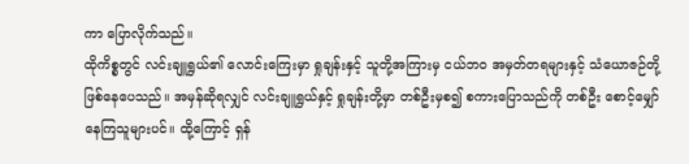ကာ ပြောလိုက်သည်။
ထိုကိစ္စတွင် လင်းချူရွယ်၏ လောင်းကြေးမှာ ရှုချန်းနှင့် သူတို့အကြားမှ ငယ်ဘဝ အမှတ်တရများနှင့် သံယောဇဉ်တို့ ဖြစ်နေပေသည်။ အမှန်ဆိုရလျှင် လင်းချူရွယ်နှင့် ရှုချန်းတို့မှာ တစ်ဦးမှစ၍ စကားပြောသည်ကို တစ်ဦး စောင့်မျှော်နေကြသူများပင်။ ထို့ကြောင့် ရှန်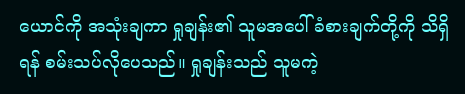ယောင်ကို အသုံးချကာ ရှုချန်း၏ သူမအပေါ် ခံစားချက်တို့ကို သိရှိရန် စမ်းသပ်လိုပေသည်။ ရှုချန်းသည် သူမကဲ့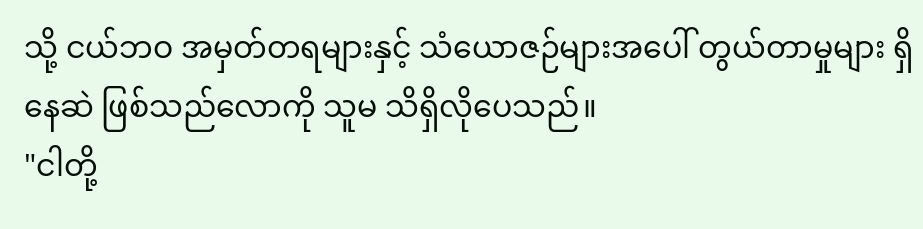သို့ ငယ်ဘဝ အမှတ်တရများနှင့် သံယောဇဉ်များအပေါ် တွယ်တာမှုများ ရှိနေဆဲ ဖြစ်သည်လောကို သူမ သိရှိလိုပေသည်။
"ငါတို့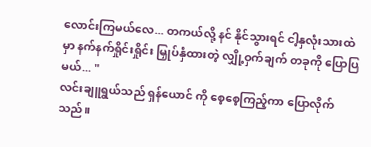လောင်းကြမယ်လေ... တကယ်လို့ နင် နိုင်သွားရင် ငါ့နှလုံးသားထဲမှာ နက်နက်ရှိုင်းရှိုင်း မြှုပ်နှံထားတဲ့ လျှို့ဝှက်ချက် တခုကို ပြောပြမယ်... "
လင်းချူရွယ်သည် ရှန်ယောင် ကို စေ့စေ့ကြည့်ကာ ပြောလိုက်သည်။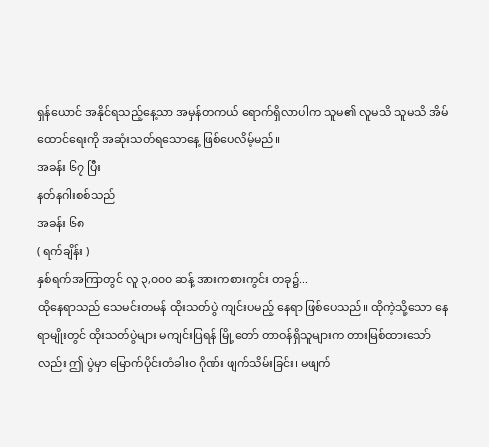ရှန်ယောင် အနိုင်ရသည့်နေ့သာ အမှန်တကယ် ရောက်ရှိလာပါက သူမ၏ လူမသိ သူမသိ အိမ်ထောင်ရေးကို အဆုံးသတ်ရသောနေ့ ဖြစ်ပေလိမ့်မည်။
အခန်း ၆၇ ပြီး
နတ်နဂါးစစ်သည်
အခန်း ၆၈
( ရက်ချိန်း )
နှစ်ရက်အကြာတွင် လူ ၃,၀၀၀ ဆန့် အားကစားကွင်း တခု၌...
ထိုနေရာသည် သေမင်းတမန် ထိုးသတ်ပွဲ ကျင်းပမည့် နေရာ ဖြစ်ပေသည်။ ထိုကဲ့သို့သော နေရာမျိုးတွင် ထိုးသတ်ပွဲများ မကျင်းပြရန် မြို့တော် တာဝန်ရှိသူများက တားမြစ်ထားသော်လည်း ဤ ပွဲမှာ မြောက်ပိုင်းတံခါးဝ ဂိုဏ်း ဖျက်သိမ်းခြင်း၊ မဖျက်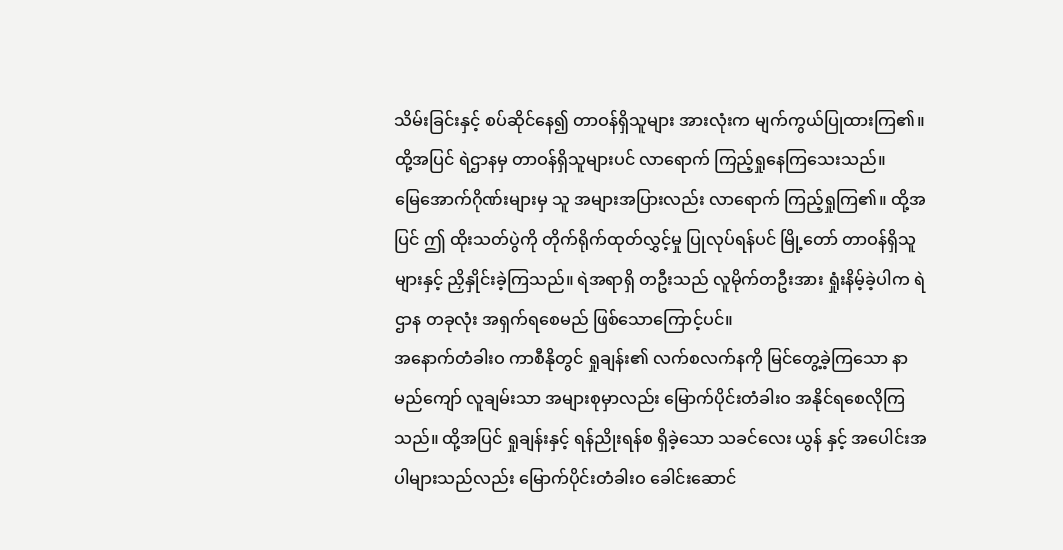သိမ်းခြင်းနှင့် စပ်ဆိုင်နေ၍ တာဝန်ရှိသူများ အားလုံးက မျက်ကွယ်ပြုထားကြ၏။ ထို့အပြင် ရဲဌာနမှ တာဝန်ရှိသူများပင် လာရောက် ကြည့်ရှုနေကြသေးသည်။
မြေအောက်ဂိုဏ်းများမှ သူ အများအပြားလည်း လာရောက် ကြည့်ရှုကြ၏။ ထို့အပြင် ဤ ထိုးသတ်ပွဲကို တိုက်ရိုက်ထုတ်လွှင့်မှု ပြုလုပ်ရန်ပင် မြို့တော် တာဝန်ရှိသူများနှင့် ညှိနှိုင်းခဲ့ကြသည်။ ရဲအရာရှိ တဦးသည် လူမိုက်တဦးအား ရှုံးနိမ့်ခဲ့ပါက ရဲဌာန တခုလုံး အရှက်ရစေမည် ဖြစ်သောကြောင့်ပင်။
အနောက်တံခါးဝ ကာစီနိုတွင် ရှုချန်း၏ လက်စလက်နကို မြင်တွေ့ခဲ့ကြသော နာမည်ကျော် လူချမ်းသာ အများစုမှာလည်း မြောက်ပိုင်းတံခါးဝ အနိုင်ရစေလိုကြသည်။ ထို့အပြင် ရှုချန်းနှင့် ရန်ညိုးရန်စ ရှိခဲ့သော သခင်လေး ယွန် နှင့် အပေါင်းအပါများသည်လည်း မြောက်ပိုင်းတံခါးဝ ခေါင်းဆောင်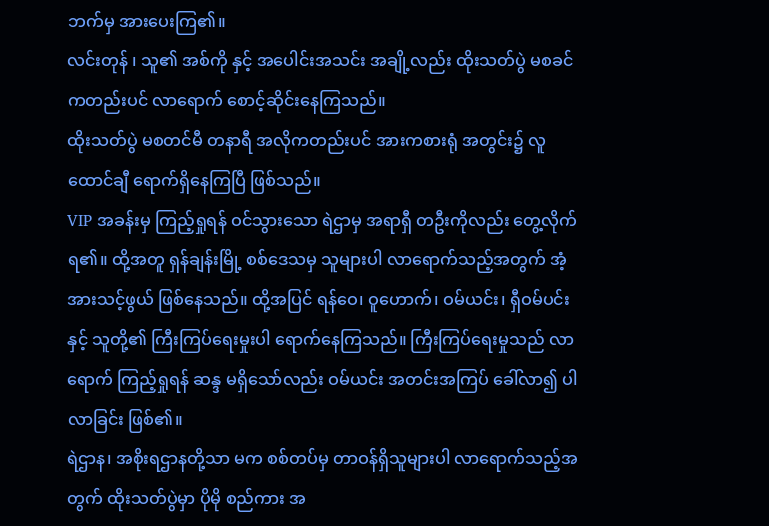ဘက်မှ အားပေးကြ၏။
လင်းတုန် ၊ သူ၏ အစ်ကို နှင့် အပေါင်းအသင်း အချို့လည်း ထိုးသတ်ပွဲ မစခင်ကတည်းပင် လာရောက် စောင့်ဆိုင်းနေကြသည်။
ထိုးသတ်ပွဲ မစတင်မီ တနာရီ အလိုကတည်းပင် အားကစားရုံ အတွင်း၌ လူထောင်ချီ ရောက်ရှိနေကြပြီ ဖြစ်သည်။
VIP အခန်းမှ ကြည့်ရှုရန် ဝင်သွားသော ရဲဌာမှ အရာရှီ တဦးကိုလည်း တွေ့လိုက်ရ၏။ ထို့အတူ ရှန်ချန်းမြို့ စစ်ဒေသမှ သူများပါ လာရောက်သည့်အတွက် အံ့အားသင့်ဖွယ် ဖြစ်နေသည်။ ထို့အပြင် ရန်ဝေ၊ ဝူဟောက်၊ ဝမ်ယင်း၊ ရှီဝမ်ပင်း နှင့် သူတို့၏ ကြီးကြပ်ရေးမှုးပါ ရောက်နေကြသည်။ ကြီးကြပ်ရေးမှုသည် လာရောက် ကြည့်ရှုရန် ဆန္ဒ မရှိသော်လည်း ဝမ်ယင်း အတင်းအကြပ် ခေါ်လာ၍ ပါလာခြင်း ဖြစ်၏။
ရဲဌာန၊ အစိုးရဌာနတို့သာ မက စစ်တပ်မှ တာဝန်ရှိသူများပါ လာရောက်သည့်အတွက် ထိုးသတ်ပွဲမှာ ပိုမို စည်ကား အ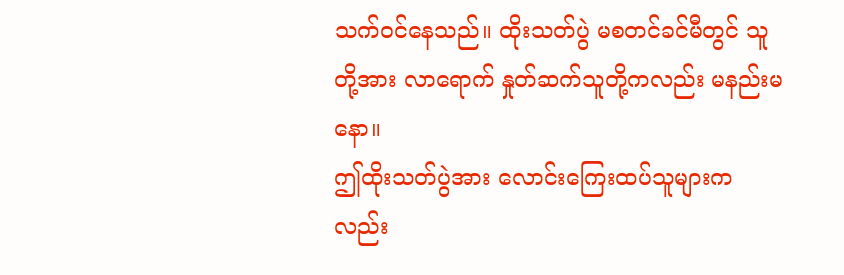သက်ဝင်နေသည်။ ထိုးသတ်ပွဲ မစတင်ခင်မီတွင် သူတို့အား လာရောက် နှုတ်ဆက်သူတို့ကလည်း မနည်းမနော။
ဤထိုးသတ်ပွဲအား လောင်းကြေးထပ်သူများကလည်း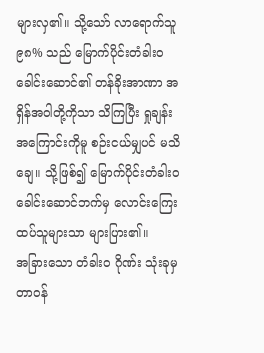များလှ၏။ သို့သော် လာရောက်သူ ၉၈% သည် မြောက်ပိုင်းတံခါးဝ ခေါင်းဆောင်၏ တန်ခိုးအာဏာ အရှိန်အဝါတို့ကိုသာ သိကြပြီး ရှုချန်းအကြောင်းကိုမူ စဉ်းငယ်မျှပင် မသိချေ။ သို့ဖြစ်၍ မြောက်ပိုင်းတံခါးဝ ခေါင်းဆောင်ဘက်မှ လောင်းကြေးထပ်သူများသာ များပြား၏။
အခြားသော တံခါးဝ ဂိုဏ်း သုံးခုမှ တာဝန်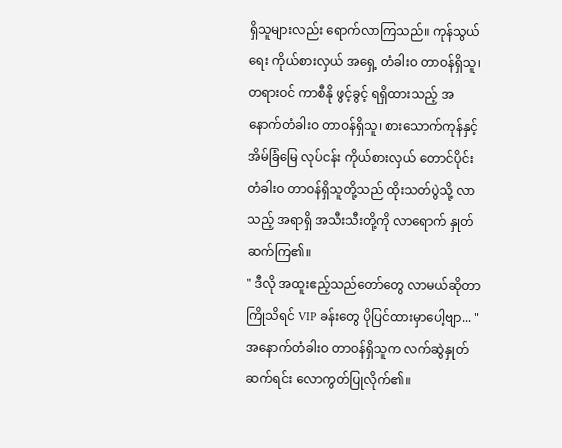ရှိသူများလည်း ရောက်လာကြသည်။ ကုန်သွယ်ရေး ကိုယ်စားလှယ် အရှေ့ တံခါးဝ တာဝန်ရှိသူ၊ တရားဝင် ကာစီနို ဖွင့်ခွင့် ရရှိထားသည့် အနောက်တံခါးဝ တာဝန်ရှိသူ၊ စားသောက်ကုန်နှင့် အိမ်ခြံမြေ လုပ်ငန်း ကိုယ်စားလှယ် တောင်ပိုင်း တံခါးဝ တာဝန်ရှိသူတို့သည် ထိုးသတ်ပွဲသို့ လာသည့် အရာရှိ အသီးသီးတို့ကို လာရောက် နှုတ်ဆက်ကြ၏။
" ဒီလို အထူးဧည့်သည်တော်တွေ လာမယ်ဆိုတာ ကြိုသိရင် VIP ခန်းတွေ ပိုပြင်ထားမှာပေါ့ဗျာ... "
အနောက်တံခါးဝ တာဝန်ရှိသူက လက်ဆွဲနှုတ်ဆက်ရင်း လောကွတ်ပြုလိုက်၏။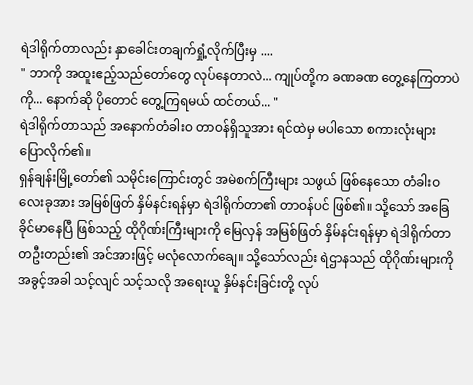ရဲဒါရိုက်တာလည်း နှာခေါင်းတချက်ရှုံ့လိုက်ပြီးမှ ....
" ဘာကို အထူးဧည့်သည်တော်တွေ လုပ်နေတာလဲ... ကျုပ်တို့က ခဏခဏ တွေ့နေကြတာပဲကို... နောက်ဆို ပိုတောင် တွေ့ကြရမယ် ထင်တယ်... "
ရဲဒါရိုက်တာသည် အနောက်တံခါးဝ တာဝန်ရှိသူအား ရင်ထဲမှ မပါသော စကားလုံးများ ပြောလိုက်၏။
ရှန်ချန်းမြို့တော်၏ သမိုင်းကြောင်းတွင် အမဲစက်ကြီးများ သဖွယ် ဖြစ်နေသော တံခါးဝ လေးခုအား အမြစ်ဖြတ် နှိမ်နင်းရန်မှာ ရဲဒါရိုက်တာ၏ တာဝန်ပင် ဖြစ်၏။ သို့သော် အခြေခိုင်မာနေပြီ ဖြစ်သည့် ထိုဂိုဏ်းကြီးများကို မြေလှန် အမြစ်ဖြတ် နှိမ်နင်းရန်မှာ ရဲဒါရိုက်တာ တဦးတည်း၏ အင်အားဖြင့် မလုံလောက်ချေ။ သို့သော်လည်း ရဲဌာနသည် ထိုဂိုဏ်းများကို အခွင့်အခါ သင့်လျင် သင့်သလို အရေးယူ နှိမ်နင်းခြင်းတို့ လုပ်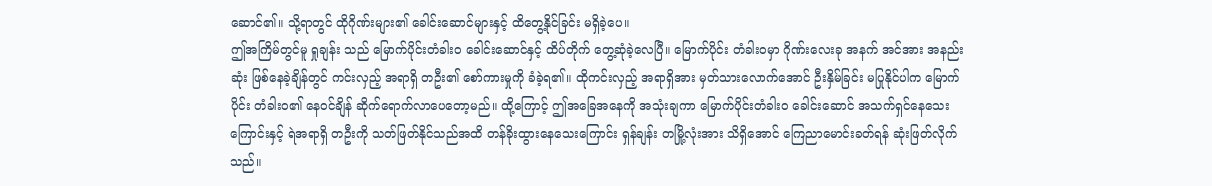ဆောင်၏။ သို့ရာတွင် ထိုဂိုဏ်းများ၏ ခေါင်းဆောင်များနှင့် ထိတွေ့နိုင်ခြင်း မရှိခဲ့ပေ။
ဤအကြိမ်တွင်မူ ရှုချန်း သည် မြောက်ပိုင်းတံခါးဝ ခေါင်းဆောင်နှင့် ထိပ်တိုက် တွေ့ဆုံခဲ့လေပြီ။ မြောက်ပိုင်း တံခါးဝမှာ ဂိုဏ်းလေးခု အနက် အင်အား အနည်းဆုံး ဖြစ်နေခဲ့ချိန်တွင် ကင်းလှည့် အရာရှိ တဦး၏ စော်ကားမှုကို ခံခဲ့ရ၏။ ထိုကင်းလှည့် အရာရှိအား မှတ်သားလောက်အောင် ဦးနှိမ်ခြင်း မပြုနိုင်ပါက မြောက်ပိုင်း တံခါးဝ၏ နေဝင်ချိန် ဆိုက်ရောက်လာပေတော့မည်။ ထို့ကြောင့် ဤအခြေအနေကို အသုံးချကာ မြောက်ပိုင်းတံခါးဝ ခေါင်းဆောင် အသက်ရှင်နေသေးကြောင်းနှင့် ရဲအရာရှိ တဦးကို သတ်ဖြတ်နိုင်သည်အထိ တန်ခိုးထွားနေသေးကြောင်း ရှန်ချန်း တမြို့လုံးအား သိရှိအောင် ကြေညာမောင်းခတ်ရန် ဆုံးဖြတ်လိုက်သည်။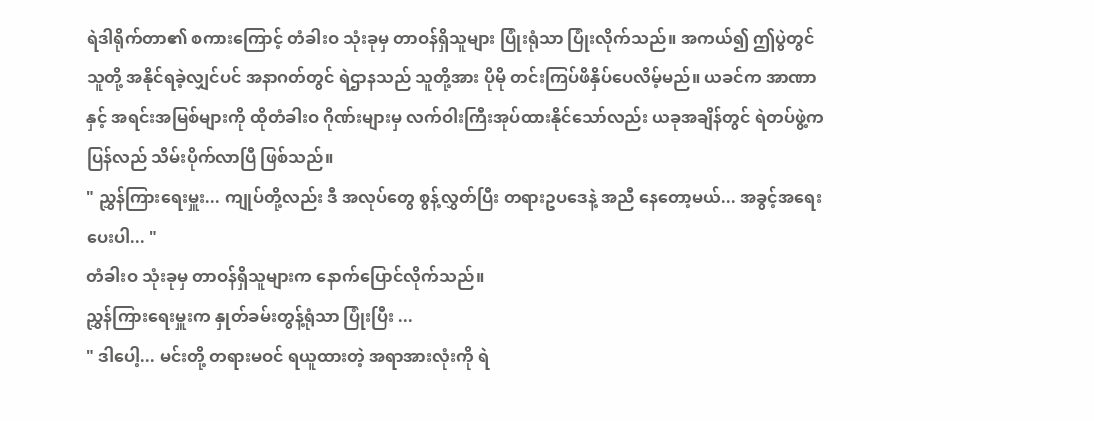ရဲဒါရိုက်တာ၏ စကားကြောင့် တံခါးဝ သုံးခုမှ တာဝန်ရှိသူများ ပြုံးရုံသာ ပြုံးလိုက်သည်။ အကယ်၍ ဤပွဲတွင် သူတို့ အနိုင်ရခဲ့လျှင်ပင် အနာဂတ်တွင် ရဲဌာနသည် သူတို့အား ပိုမို တင်းကြပ်ဖိနှိပ်ပေလိမ့်မည်။ ယခင်က အာဏာနှင့် အရင်းအမြစ်များကို ထိုတံခါးဝ ဂိုဏ်းများမှ လက်ဝါးကြီးအုပ်ထားနိုင်သော်လည်း ယခုအချိန်တွင် ရဲတပ်ဖွဲ့က ပြန်လည် သိမ်းပိုက်လာပြီ ဖြစ်သည်။
" ညွှန်ကြားရေးမှူး... ကျုပ်တို့လည်း ဒီ အလုပ်တွေ စွန့်လွှတ်ပြီး တရားဥပဒေနဲ့ အညီ နေတော့မယ်... အခွင့်အရေးပေးပါ... "
တံခါးဝ သုံးခုမှ တာဝန်ရှိသူများက နောက်ပြောင်လိုက်သည်။
ညွှန်ကြားရေးမှူးက နှုတ်ခမ်းတွန့်ရုံသာ ပြုံးပြီး ...
" ဒါပေါ့... မင်းတို့ တရားမဝင် ရယူထားတဲ့ အရာအားလုံးကို ရဲ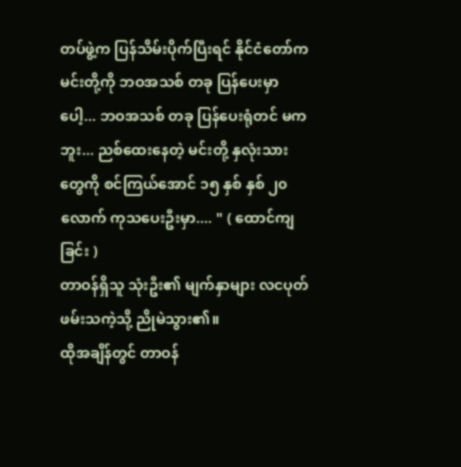တပ်ဖွဲ့က ပြန်သိမ်းပိုက်ပြီးရင် နိုင်ငံတော်က မင်းတို့ကို ဘဝအသစ် တခု ပြန်ပေးမှာပေါ့... ဘဝအသစ် တခု ပြန်ပေးရုံတင် မကဘူး... ညစ်ထေးနေတဲ့ မင်းတို့ နှလုံးသားတွေကို စင်ကြယ်အောင် ၁၅ နှစ် နှစ် ၂၀ လောက် ကုသပေးဦးမှာ.... " ( ထောင်ကျခြင်း )
တာဝန်ရှိသူ သုံးဦး၏ မျက်နှာများ လငပုတ်ဖမ်းသကဲ့သို့ ညိုမဲသွား၏။
ထိုအချိန်တွင် တာဝန်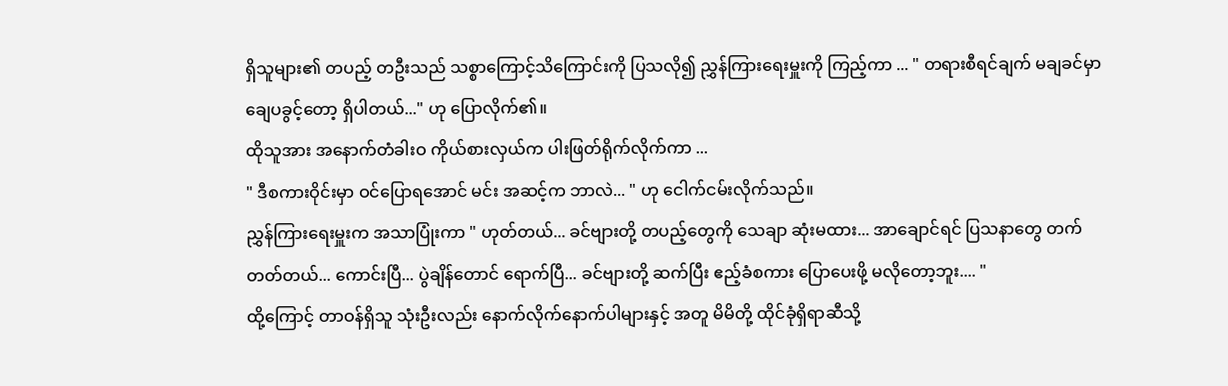ရှိသူများ၏ တပည့် တဦးသည် သစ္စာကြောင့်သိကြောင်းကို ပြသလို၍ ညွှန်ကြားရေးမှူးကို ကြည့်ကာ ... " တရားစီရင်ချက် မချခင်မှာ ချေပခွင့်တော့ ရှိပါတယ်..." ဟု ပြောလိုက်၏။
ထိုသူအား အနောက်တံခါးဝ ကိုယ်စားလှယ်က ပါးဖြတ်ရိုက်လိုက်ကာ ...
" ဒီစကားဝိုင်းမှာ ဝင်ပြောရအောင် မင်း အဆင့်က ဘာလဲ... " ဟု ငေါက်ငမ်းလိုက်သည်။
ညွှန်ကြားရေးမှူးက အသာပြုံးကာ " ဟုတ်တယ်... ခင်ဗျားတို့ တပည့်တွေကို သေချာ ဆုံးမထား... အာချောင်ရင် ပြသနာတွေ တက်တတ်တယ်... ကောင်းပြီ... ပွဲချိန်တောင် ရောက်ပြီ... ခင်ဗျားတို့ ဆက်ပြီး ဧည့်ခံစကား ပြောပေးဖို့ မလိုတော့ဘူး.... "
ထို့ကြောင့် တာဝန်ရှိသူ သုံးဦးလည်း နောက်လိုက်နောက်ပါများနှင့် အတူ မိမိတို့ ထိုင်ခုံရှိရာဆီသို့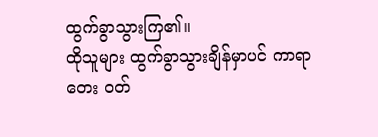ထွက်ခွာသွားကြ၏။
ထိုသူများ ထွက်ခွာသွားချိန်မှာပင် ကာရာတေး ဝတ်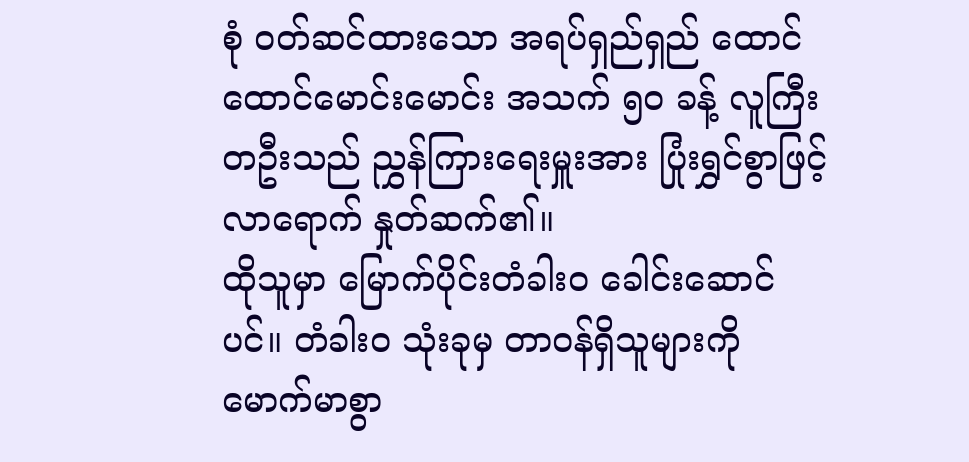စုံ ဝတ်ဆင်ထားသော အရပ်ရှည်ရှည် ထောင်ထောင်မောင်းမောင်း အသက် ၅၀ ခန့် လူကြီး တဦးသည် ညွှန်ကြားရေးမှူးအား ပြုံးရွှင်စွာဖြင့် လာရောက် နှုတ်ဆက်၏။
ထိုသူမှာ မြောက်ပိုင်းတံခါးဝ ခေါင်းဆောင်ပင်။ တံခါးဝ သုံးခုမှ တာဝန်ရှိသူများကို မောက်မာစွာ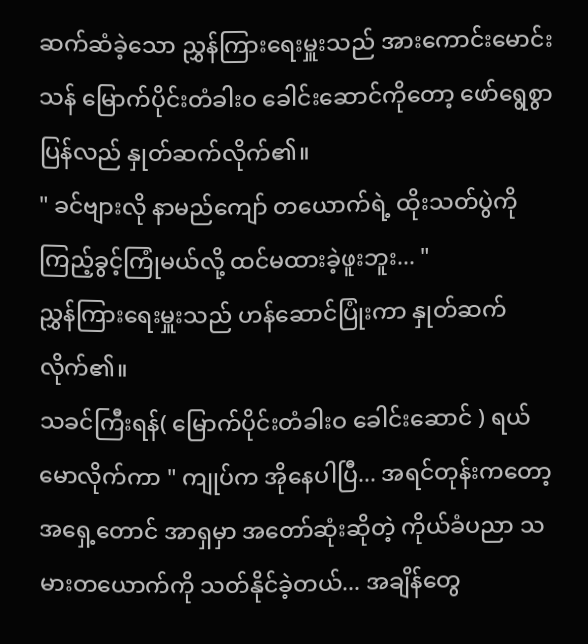ဆက်ဆံခဲ့သော ညွှန်ကြားရေးမှူးသည် အားကောင်းမောင်းသန် မြောက်ပိုင်းတံခါးဝ ခေါင်းဆောင်ကိုတော့ ဖော်ရွေစွာ ပြန်လည် နှုတ်ဆက်လိုက်၏။
" ခင်ဗျားလို နာမည်ကျော် တယောက်ရဲ့ ထိုးသတ်ပွဲကို ကြည့်ခွင့်ကြုံမယ်လို့ ထင်မထားခဲ့ဖူးဘူး... "
ညွှန်ကြားရေးမှူးသည် ဟန်ဆောင်ပြုံးကာ နှုတ်ဆက်လိုက်၏။
သခင်ကြီးရန်( မြောက်ပိုင်းတံခါးဝ ခေါင်းဆောင် ) ရယ်မောလိုက်ကာ " ကျုပ်က အိုနေပါပြီ... အရင်တုန်းကတော့ အရှေ့တောင် အာရှမှာ အတော်ဆုံးဆိုတဲ့ ကိုယ်ခံပညာ သမားတယောက်ကို သတ်နိုင်ခဲ့တယ်... အချိန်တွေ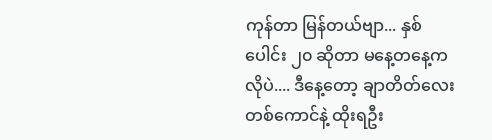ကုန်တာ မြန်တယ်ဗျာ... နှစ်ပေါင်း ၂၀ ဆိုတာ မနေ့တနေ့ကလိုပဲ.... ဒီနေ့တော့ ချာတိတ်လေး တစ်ကောင်နဲ့ ထိုးရဦး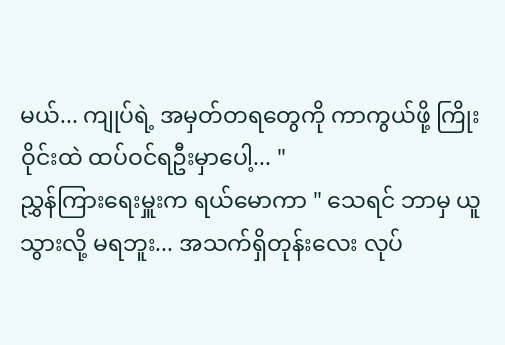မယ်... ကျုပ်ရဲ့ အမှတ်တရတွေကို ကာကွယ်ဖို့ ကြိုးဝိုင်းထဲ ထပ်ဝင်ရဦးမှာပေါ့... "
ညွှန်ကြားရေးမှူးက ရယ်မောကာ " သေရင် ဘာမှ ယူသွားလို့ မရဘူး... အသက်ရှိတုန်းလေး လုပ်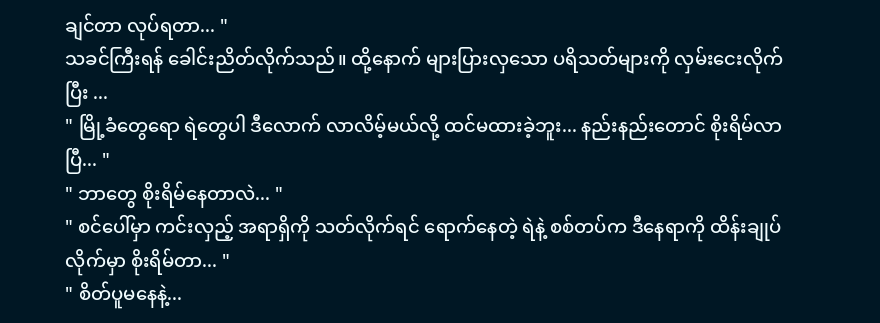ချင်တာ လုပ်ရတာ... "
သခင်ကြီးရန် ခေါင်းညိတ်လိုက်သည်။ ထို့နောက် များပြားလှသော ပရိသတ်များကို လှမ်းငေးလိုက်ပြီး ...
" မြို့ခံတွေရော ရဲတွေပါ ဒီလောက် လာလိမ့်မယ်လို့ ထင်မထားခဲ့ဘူး... နည်းနည်းတောင် စိုးရိမ်လာပြီ... "
" ဘာတွေ စိုးရိမ်နေတာလဲ... "
" စင်ပေါ်မှာ ကင်းလှည့် အရာရှိကို သတ်လိုက်ရင် ရောက်နေတဲ့ ရဲနဲ့ စစ်တပ်က ဒီနေရာကို ထိန်းချုပ်လိုက်မှာ စိုးရိမ်တာ... "
" စိတ်ပူမနေနဲ့...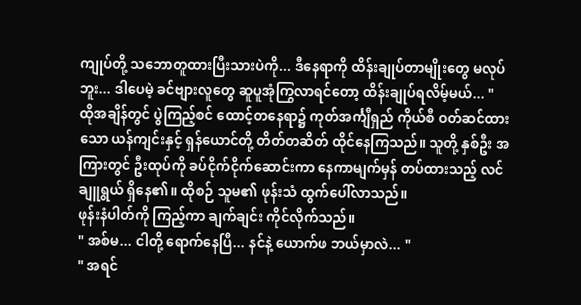ကျုပ်တို့ သဘောတူထားပြီးသားပဲကို... ဒီနေရာကို ထိန်းချုပ်တာမျိုးတွေ မလုပ်ဘူး... ဒါပေမဲ့ ခင်ဗျားလူတွေ ဆူပူအုံကြွလာရင်တော့ ထိန်းချုပ်ရလိမ့်မယ်... "
ထိုအချိန်တွင် ပွဲကြည့်စင် ထောင့်တနေရာ၌ ကုတ်အင်္ကျီရှည် ကိုယ်စီ ဝတ်ဆင်ထားသော ယန်ကျင်းနှင့် ရှန်ယောင်တို့ တိတ်တဆိတ် ထိုင်နေကြသည်။ သူတို့ နှစ်ဦး အကြားတွင် ဦးထုပ်ကို ခပ်ငိုက်ငိုက်ဆောင်းကာ နေကာမျက်မှန် တပ်ထားသည့် လင်ချူရွယ် ရှိနေ၏။ ထိုစဉ် သူမ၏ ဖုန်းသံ ထွက်ပေါ်လာသည်။
ဖုန်းနံပါတ်ကို ကြည့်ကာ ချက်ချင်း ကိုင်လိုက်သည်။
" အစ်မ... ငါတို့ ရောက်နေပြီ... နင်နဲ့ ယောက်ဖ ဘယ်မှာလဲ... "
" အရင်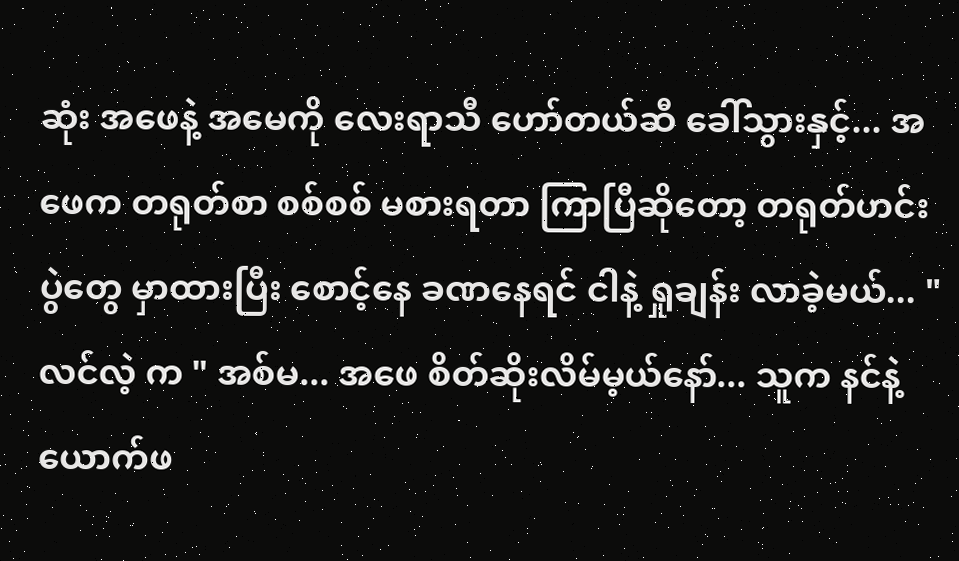ဆုံး အဖေနဲ့ အမေကို လေးရာသီ ဟော်တယ်ဆီ ခေါ်သွားနှင့်... အဖေက တရုတ်စာ စစ်စစ် မစားရတာ ကြာပြီဆိုတော့ တရုတ်ဟင်းပွဲတွေ မှာထားပြီး စောင့်နေ ခဏနေရင် ငါနဲ့ ရှုချန်း လာခဲ့မယ်... "
လင်လဲ့ က " အစ်မ... အဖေ စိတ်ဆိုးလိမ်မ့ယ်နော်... သူက နင်နဲ့ ယောက်ဖ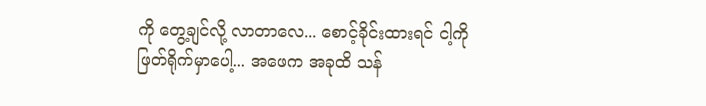ကို တွေ့ချင်လို့ လာတာလေ... စောင့်ခိုင်းထားရင် ငါ့ကို ဖြတ်ရိုက်မှာပေါ့... အဖေက အခုထိ သန်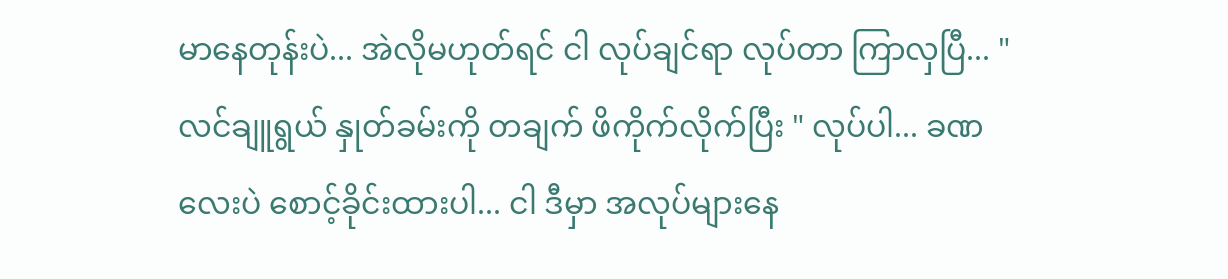မာနေတုန်းပဲ... အဲလိုမဟုတ်ရင် ငါ လုပ်ချင်ရာ လုပ်တာ ကြာလှပြီ... "
လင်ချူရွယ် နှုတ်ခမ်းကို တချက် ဖိကိုက်လိုက်ပြီး " လုပ်ပါ... ခဏလေးပဲ စောင့်ခိုင်းထားပါ... ငါ ဒီမှာ အလုပ်များနေ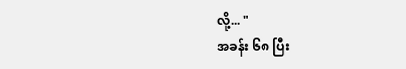လို့... "
အခန်း ၆၈ ပြီး